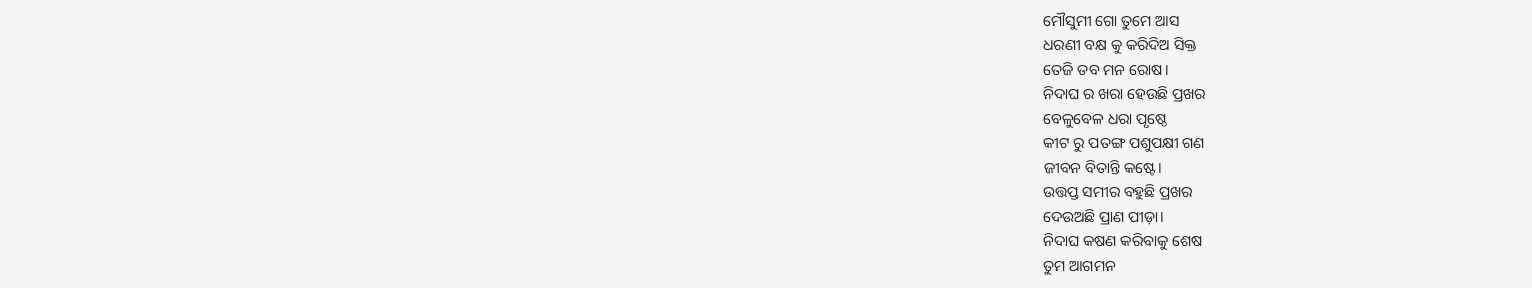ମୌସୁମୀ ଗୋ ତୁମେ ଆସ
ଧରଣୀ ବକ୍ଷ କୁ କରିଦିଅ ସିକ୍ତ
ତେଜି ତବ ମନ ରୋଷ।
ନିଦାଘ ର ଖରା ହେଉଛି ପ୍ରଖର
ବେଳୁବେଳ ଧରା ପୃଷ୍ଠେ
କୀଟ ରୁ ପତଙ୍ଗ ପଶୁପକ୍ଷୀ ଗଣ
ଜୀବନ ବିତାନ୍ତି କଷ୍ଟେ।
ଉତ୍ତପ୍ତ ସମୀର ବହୁଛି ପ୍ରଖର
ଦେଉଅଛି ପ୍ରାଣ ପୀଡ଼ା।
ନିଦାଘ କଷଣ କରିବାକୁ ଶେଷ
ତୁମ ଆଗମନ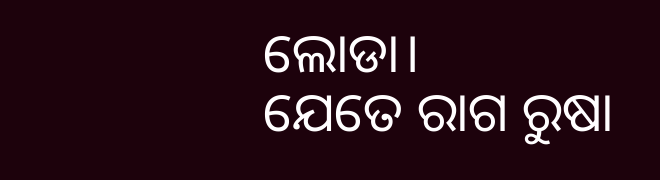ଲୋଡା।
ଯେତେ ରାଗ ରୁଷା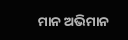ମାନ ଅଭିମାନ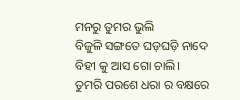ମନରୁ ତୁମର ଭୁଲି
ବିଜୁଳି ସଙ୍ଗତେ ଘଡ଼ଘଡ଼ି ନାଦେ
ବିହୀ କୁ ଆସ ଗୋ ଚାଲି।
ତୁମରି ପରଶେ ଧରା ର ବକ୍ଷରେ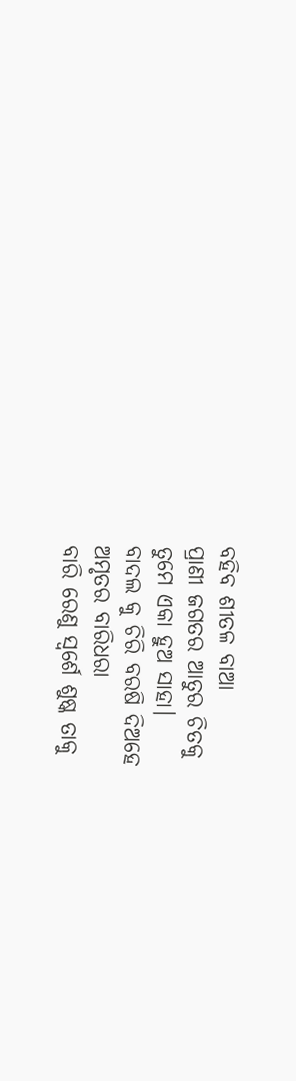ବହିବ ଶୀତଳ ବାଆ
ପ୍ରାଣୀ ଜଗତର ଆତୁର ଚିତକୁ
ତୁମେ ଏକା ହୁଅ ସାହା।
ବାଦଲ କୁ ଚିରି ବରଷି ଦିଅହେ
ଅମୃତର ବାରିଧରା
ବାରି ରେଣୁ ସ୍ୱର୍ଶେ ଶୁଷ୍କ ତାକୁ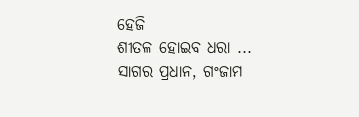ହେଜି
ଶୀତଳ ହୋଇବ ଧରା ...
ସାଗର ପ୍ରଧାନ, ଗଂଜାମ